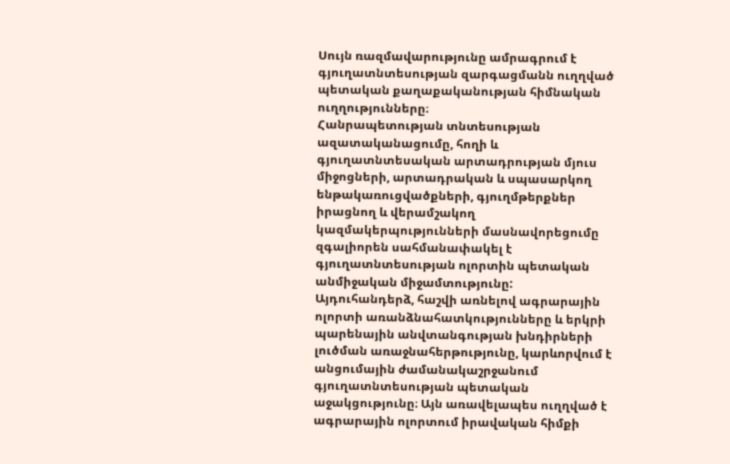Սույն ռազմավարությունը ամրագրում է գյուղատնտեսության զարգացմանն ուղղված պետական քաղաքականության հիմնական ուղղությունները։
Հանրապետության տնտեսության ազատականացումը, հողի և գյուղատնտեսական արտադրության մյուս միջոցների, արտադրական և սպասարկող ենթակառուցվածքների, գյուղմթերքներ իրացնող և վերամշակող կազմակերպությունների մասնավորեցումը զգալիորեն սահմանափակել է գյուղատնտեսության ոլորտին պետական անմիջական միջամտությունը:
Այդուհանդերձ, հաշվի առնելով ագրարային ոլորտի առանձնահատկությունները և երկրի պարենային անվտանգության խնդիրների լուծման առաջնահերթությունը, կարևորվում է անցումային ժամանակաշրջանում գյուղատնտեսության պետական աջակցությունը։ Այն առավելապես ուղղված է ագրարային ոլորտում իրավական հիմքի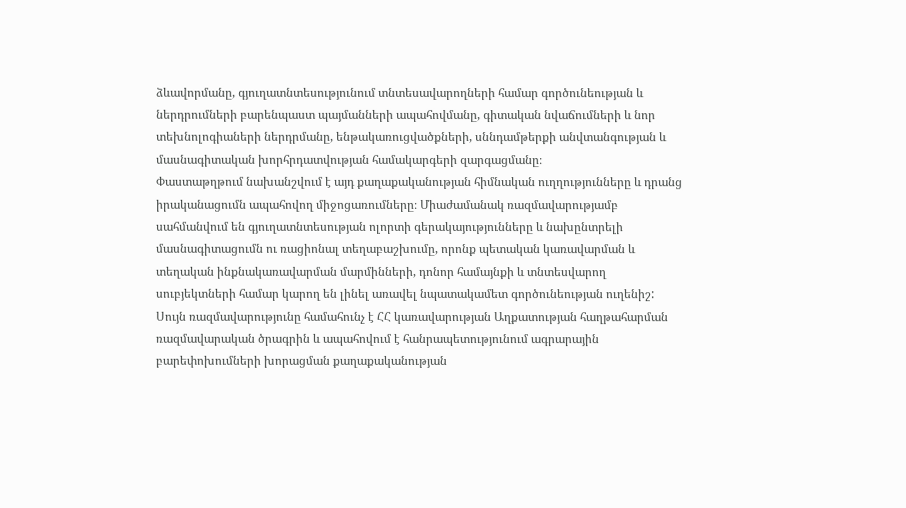ձևավորմանը, գյուղատնտեսությունում տնտեսավարողների համար գործունեության և ներդրումների բարենպաստ պայմանների ապահովմանը, գիտական նվաճումների և նոր տեխնոլոգիաների ներդրմանը, ենթակառուցվածքների, սննդամթերքի անվտանգության և մասնագիտական խորհրդատվության համակարգերի զարգացմանը։
Փաստաթղթում նախանշվում է այդ քաղաքականության հիմնական ուղղությունները և դրանց իրականացումն ապահովող միջոցառումները։ Միաժամանակ ռազմավարությամբ սահմանվում են գյուղատնտեսության ոլորտի գերակայությունները և նախընտրելի մասնագիտացումն ու ռացիոնալ տեղաբաշխումը, որոնք պետական կառավարման և տեղական ինքնակառավարման մարմինների, դոնոր համայնքի և տնտեսվարող սուբյեկտների համար կարող են լինել առավել նպատակամետ գործունեության ուղենիշ:
Սույն ռազմավարությունը համահունչ է ՀՀ կառավարության Աղքատության հաղթահարման ռազմավարական ծրագրին և ապահովում է հանրապետությունում ագրարային բարեփոխումների խորացման քաղաքականության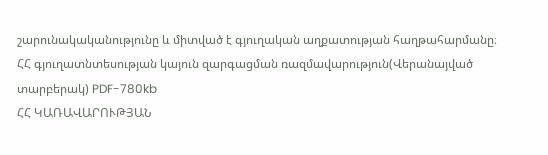շարունակականությունը և միտված է գյուղական աղքատության հաղթահարմանը։
ՀՀ գյուղատնտեսության կայուն զարգացման ռազմավարություն(Վերանայված տարբերակ) PDF-780kb
ՀՀ ԿԱՌԱՎԱՐՈՒԹՅԱՆ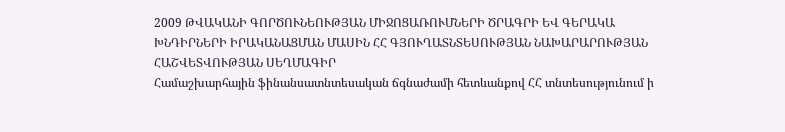2009 ԹՎԱԿԱՆԻ ԳՈՐԾՈՒՆԵՈՒԹՅԱՆ ՄԻՋՈՑԱՌՈՒՄՆԵՐԻ ԾՐԱԳՐԻ ԵՎ ԳԵՐԱԿԱ ԽՆԴԻՐՆԵՐԻ ԻՐԱԿԱՆԱՑՄԱՆ ՄԱՍԻՆ ՀՀ ԳՅՈՒՂԱՏՆՏԵՍՈՒԹՅԱՆ ՆԱԽԱՐԱՐՈՒԹՅԱՆ ՀԱՇՎԵՏՎՈՒԹՅԱՆ ՍԵՂՄԱԳԻՐ
Համաշխարհային ֆինանսատնտեսական ճգնաժամի հետևանքով ՀՀ տնտեսությունում ի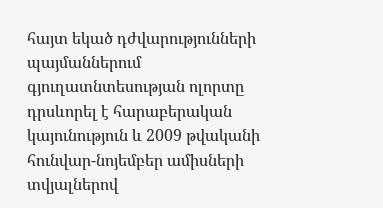հայտ եկած դժվարությունների պայմաններում գյուղատնտեսության ոլորտը դրսևորել է հարաբերական կայունություն և 2009 թվականի հունվար-նոյեմբեր ամիսների տվյալներով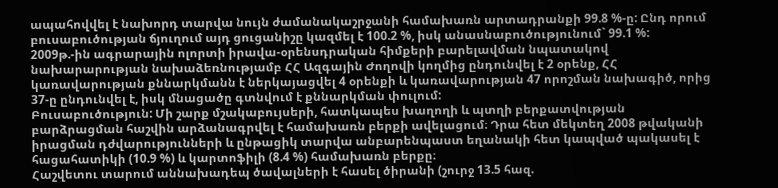ապահովվել է նախորդ տարվա նույն ժամանակաշրջանի համախառն արտադրանքի 99.8 %-ը: Ընդ որում բուսաբուծության ճյուղում այդ ցուցանիշը կազմել է 100.2 %, իսկ անասնաբուծությունում` 99.1 %:
2009թ.-ին ագրարային ոլորտի իրավա-օրենսդրական հիմքերի բարելավման նպատակով նախարարության նախաձեռնությամբ ՀՀ Ազգային Ժողովի կողմից ընդունվել է 2 օրենք, ՀՀ կառավարության քննարկմանն է ներկայացվել 4 օրենքի և կառավարության 47 որոշման նախագիծ, որից 37-ը ընդունվել է, իսկ մնացածը գտնվում է քննարկման փուլում:
Բուսաբուծություն: Մի շարք մշակաբույսերի, հատկապես խաղողի և պտղի բերքատվության բարձրացման հաշվին արձանագրվել է համախառն բերքի ավելացում։ Դրա հետ մեկտեղ 2008 թվականի իրացման դժվարությունների և ընթացիկ տարվա անբարենպաստ եղանակի հետ կապված պակասել է հացահատիկի (10.9 %) և կարտոֆիլի (8.4 %) համախառն բերքը։
Հաշվետու տարում աննախադեպ ծավալների է հասել ծիրանի (շուրջ 13.5 հազ.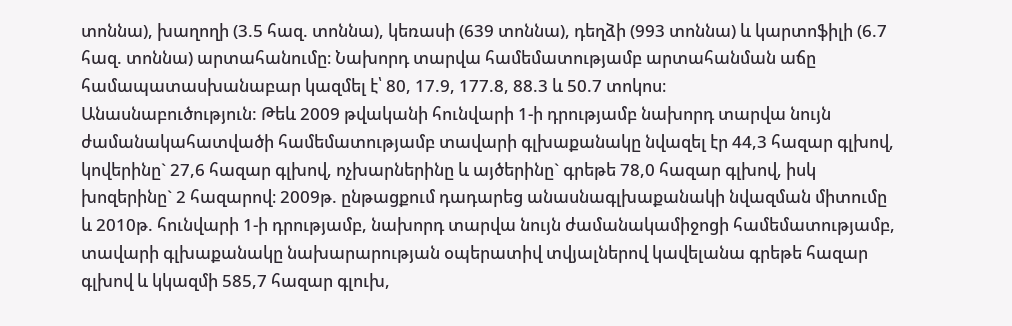տոննա), խաղողի (3.5 հազ. տոննա), կեռասի (639 տոննա), դեղձի (993 տոննա) և կարտոֆիլի (6.7 հազ. տոննա) արտահանումը։ Նախորդ տարվա համեմատությամբ արտահանման աճը համապատասխանաբար կազմել է՝ 80, 17.9, 177.8, 88.3 և 50.7 տոկոս։
Անասնաբուծություն: Թեև 2009 թվականի հունվարի 1-ի դրությամբ նախորդ տարվա նույն ժամանակահատվածի համեմատությամբ տավարի գլխաքանակը նվազել էր 44,3 հազար գլխով, կովերինը` 27,6 հազար գլխով, ոչխարներինը և այծերինը` գրեթե 78,0 հազար գլխով, իսկ խոզերինը` 2 հազարով։ 2009թ. ընթացքում դադարեց անասնագլխաքանակի նվազման միտումը և 2010թ. հունվարի 1-ի դրությամբ, նախորդ տարվա նույն ժամանակամիջոցի համեմատությամբ, տավարի գլխաքանակը նախարարության օպերատիվ տվյալներով կավելանա գրեթե հազար գլխով և կկազմի 585,7 հազար գլուխ,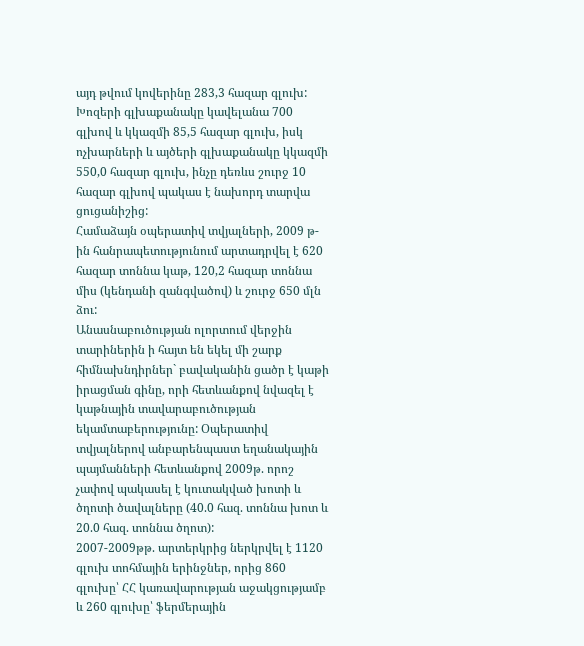այդ թվում կովերինը 283,3 հազար գլուխ: Խոզերի գլխաքանակը կավելանա 700 գլխով և կկազմի 85,5 հազար գլուխ, իսկ ոչխարների և այծերի գլխաքանակը կկազմի 550,0 հազար գլուխ, ինչը դեռևս շուրջ 10 հազար գլխով պակաս է նախորդ տարվա ցուցանիշից:
Համաձայն օպերատիվ տվյալների, 2009 թ-ին հանրապետությունում արտադրվել է 620 հազար տոննա կաթ, 120,2 հազար տոննա միս (կենդանի զանգվածով) և շուրջ 650 մլն ձու:
Անասնաբուծության ոլորտում վերջին տարիներին ի հայտ են եկել մի շարք հիմնախնդիրներ` բավականին ցածր է կաթի իրացման գինը, որի հետևանքով նվազել է կաթնային տավարաբուծության եկամտաբերությունը: Օպերատիվ տվյալներով անբարենպաստ եղանակային պայմանների հետևանքով 2009թ. որոշ չափով պակասել է կուտակված խոտի և ծղոտի ծավալները (40.0 հազ. տոննա խոտ և 20.0 հազ. տոննա ծղոտ):
2007-2009թթ. արտերկրից ներկրվել է 1120 գլուխ տոհմային երինջներ, որից 860 գլուխը՝ ՀՀ կառավարության աջակցությամբ և 260 գլուխը՝ ֆերմերային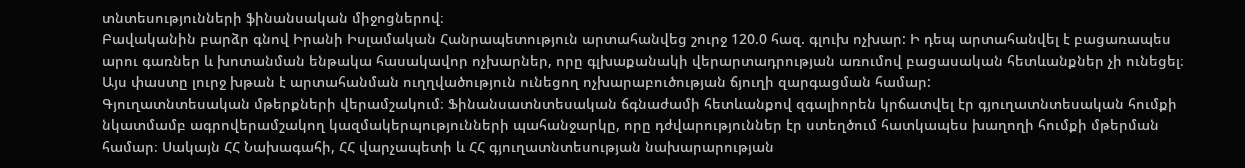տնտեսությունների ֆինանսական միջոցներով։
Բավականին բարձր գնով Իրանի Իսլամական Հանրապետություն արտահանվեց շուրջ 120.0 հազ. գլուխ ոչխար: Ի դեպ արտահանվել է բացառապես արու գառներ և խոտանման ենթակա հասակավոր ոչխարներ, որը գլխաքանակի վերարտադրության առումով բացասական հետևանքներ չի ունեցել։ Այս փաստը լուրջ խթան է արտահանման ուղղվածություն ունեցող ոչխարաբուծության ճյուղի զարգացման համար:
Գյուղատնտեսական մթերքների վերամշակում։ Ֆինանսատնտեսական ճգնաժամի հետևանքով զգալիորեն կրճատվել էր գյուղատնտեսական հումքի նկատմամբ ագրովերամշակող կազմակերպությունների պահանջարկը, որը դժվարություններ էր ստեղծում հատկապես խաղողի հումքի մթերման համար։ Սակայն ՀՀ Նախագահի, ՀՀ վարչապետի և ՀՀ գյուղատնտեսության նախարարության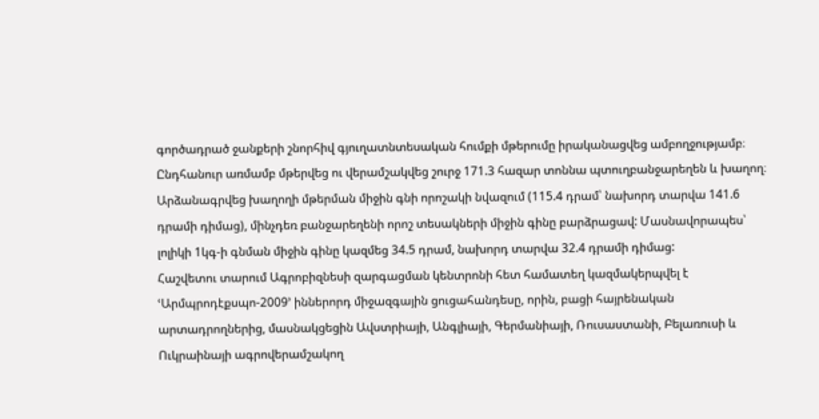գործադրած ջանքերի շնորհիվ գյուղատնտեսական հումքի մթերումը իրականացվեց ամբողջությամբ։
Ընդհանուր առմամբ մթերվեց ու վերամշակվեց շուրջ 171.3 հազար տոննա պտուղբանջարեղեն և խաղող։ Արձանագրվեց խաղողի մթերման միջին գնի որոշակի նվազում (115.4 դրամ՝ նախորդ տարվա 141.6 դրամի դիմաց), մինչդեռ բանջարեղենի որոշ տեսակների միջին գինը բարձրացավ: Մասնավորապես՝ լոլիկի 1կգ-ի գնման միջին գինը կազմեց 34.5 դրամ, նախորդ տարվա 32.4 դրամի դիմաց:
Հաշվետու տարում Ագրոբիզնեսի զարգացման կենտրոնի հետ համատեղ կազմակերպվել է ՙԱրմպրոդէքսպո-2009՚ իններորդ միջազգային ցուցահանդեսը, որին, բացի հայրենական արտադրողներից, մասնակցեցին Ավստրիայի, Անգլիայի, Գերմանիայի, Ռուսաստանի, Բելառուսի և Ուկրաինայի ագրովերամշակող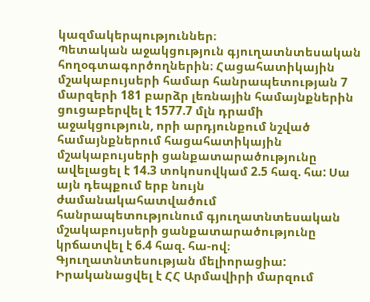կազմակերպություններ։
Պետական աջակցություն գյուղատնտեսական հողօգտագործողներին։ Հացահատիկային մշակաբույսերի համար հանրապետության 7 մարզերի 181 բարձր լեռնային համայնքներին ցուցաբերվել է 1577.7 մլն դրամի աջակցություն, որի արդյունքում նշված համայնքներում հացահատիկային մշակաբույսերի ցանքատարածությունը ավելացել է 14.3 տոկոսովկամ 2.5 հազ. հա: Սա այն դեպքում երբ նույն ժամանակահատվածում հանրապետությունում գյուղատնտեսական մշակաբույսերի ցանքատարածությունը կրճատվել է 6.4 հազ. հա-ով։
Գյուղատնտեսության մելիորացիա: Իրականացվել է ՀՀ Արմավիրի մարզում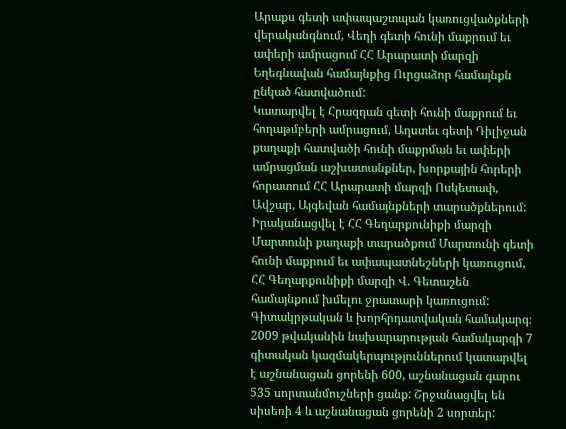Արաքս գետի ափապաշտպան կառուցվածքների վերականգնում, Վեդի գետի հունի մաքրում եւ ափերի ամրացում ՀՀ Արարատի մարզի Եղեգնավան համայնքից Ուրցաձոր համայնքն ընկած հատվածում:
Կատարվել է Հրազդան գետի հունի մաքրում եւ հողաթմբերի ամրացում, Աղստեւ գետի Դիլիջան քաղաքի հատվածի հունի մաքրման եւ ափերի ամրացման աշխատանքներ, խորքային հորերի հորատում ՀՀ Արարատի մարզի Ոսկետափ, Ավշար, Այգեվան համայնքների տարածքներում:
Իրականացվել է ՀՀ Գեղարքունիքի մարզի Մարտունի քաղաքի տարածքում Մարտունի գետի հունի մաքրում եւ ափապատնեշների կառուցում, ՀՀ Գեղարքունիքի մարզի Վ. Գետաշեն համայնքում խմելու ջրատարի կառուցում:
Գիտակրթական և խորհրդատվական համակարգ։ 2009 թվականին նախարարության համակարգի 7 գիտական կազմակերպություններում կատարվել է աշնանացան ցորենի 600, աշնանացան գարու 535 սորտանմուշների ցանք: Շրջանացվել են սիսեռի 4 և աշնանացան ցորենի 2 սորտեր: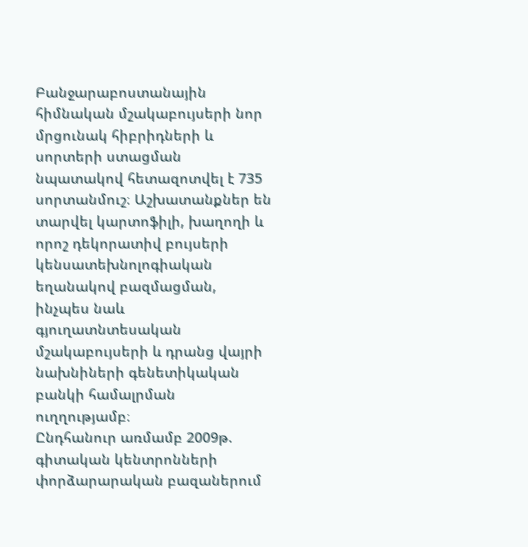Բանջարաբոստանային հիմնական մշակաբույսերի նոր մրցունակ հիբրիդների և սորտերի ստացման նպատակով հետազոտվել է 735 սորտանմուշ։ Աշխատանքներ են տարվել կարտոֆիլի, խաղողի և որոշ դեկորատիվ բույսերի կենսատեխնոլոգիական եղանակով բազմացման, ինչպես նաև գյուղատնտեսական մշակաբույսերի և դրանց վայրի նախնիների գենետիկական բանկի համալրման ուղղությամբ։
Ընդհանուր առմամբ 2009թ. գիտական կենտրոնների փորձարարական բազաներում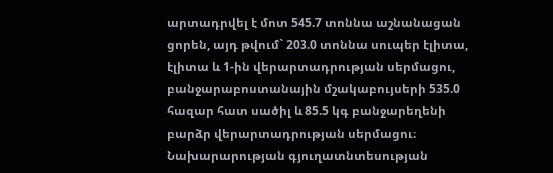արտադրվել է մոտ 545.7 տոննա աշնանացան ցորեն, այդ թվում` 203.0 տոննա սուպեր էլիտա, էլիտա և 1-ին վերարտադրության սերմացու, բանջարաբոստանային մշակաբույսերի 535.0 հազար հատ սածիլ և 85.5 կգ բանջարեղենի բարձր վերարտադրության սերմացու։
Նախարարության գյուղատնտեսության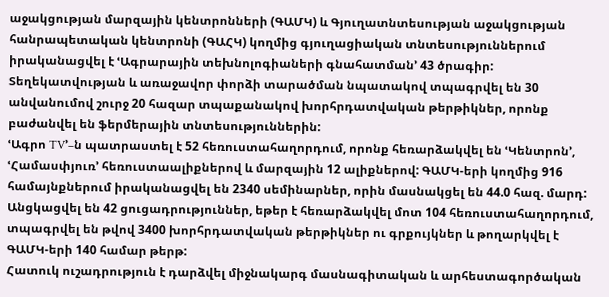աջակցության մարզային կենտրոնների (ԳԱՄԿ) և Գյուղատնտեսության աջակցության հանրապետական կենտրոնի (ԳԱՀԿ) կողմից գյուղացիական տնտեսություններում իրականացվել է ՙԱգրարային տեխնոլոգիաների գնահատման՚ 43 ծրագիր: Տեղեկատվության և առաջավոր փորձի տարածման նպատակով տպագրվել են 30 անվանումով շուրջ 20 հազար տպաքանակով խորհրդատվական թերթիկներ, որոնք բաժանվել են ֆերմերային տնտեսություններին:
ՙԱգրո TV՚–ն պատրաստել է 52 հեռուստահաղորդում, որոնք հեռարձակվել են ՙԿենտրոն՚, ՙՀամասփյուռ՚ հեռուստաալիքներով և մարզային 12 ալիքներով: ԳԱՄԿ-երի կողմից 916 համայնքներում իրականացվել են 2340 սեմինարներ, որին մասնակցել են 44.0 հազ. մարդ: Անցկացվել են 42 ցուցադրություններ, եթեր է հեռարձակվել մոտ 104 հեռուստահաղորդում, տպագրվել են թվով 3400 խորհրդատվական թերթիկներ ու գրքույկներ և թողարկվել է ԳԱՄԿ-երի 140 համար թերթ:
Հատուկ ուշադրություն է դարձվել միջնակարգ մասնագիտական և արհեստագործական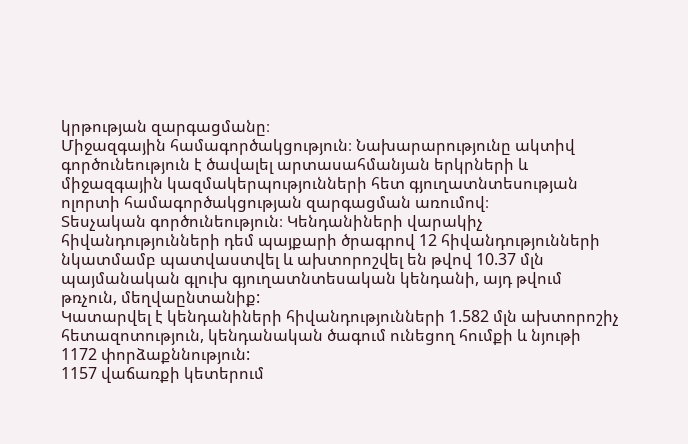կրթության զարգացմանը։
Միջազգային համագործակցություն։ Նախարարությունը ակտիվ գործունեություն է ծավալել արտասահմանյան երկրների և միջազգային կազմակերպությունների հետ գյուղատնտեսության ոլորտի համագործակցության զարգացման առումով։
Տեսչական գործունեություն։ Կենդանիների վարակիչ հիվանդությունների դեմ պայքարի ծրագրով 12 հիվանդությունների նկատմամբ պատվաստվել և ախտորոշվել են թվով 10.37 մլն պայմանական գլուխ գյուղատնտեսական կենդանի, այդ թվում թռչուն, մեղվաընտանիք:
Կատարվել է կենդանիների հիվանդությունների 1.582 մլն ախտորոշիչ հետազոտություն, կենդանական ծագում ունեցող հումքի և նյութի 1172 փորձաքննություն:
1157 վաճառքի կետերում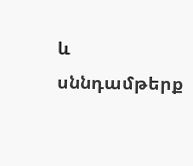և սննդամթերք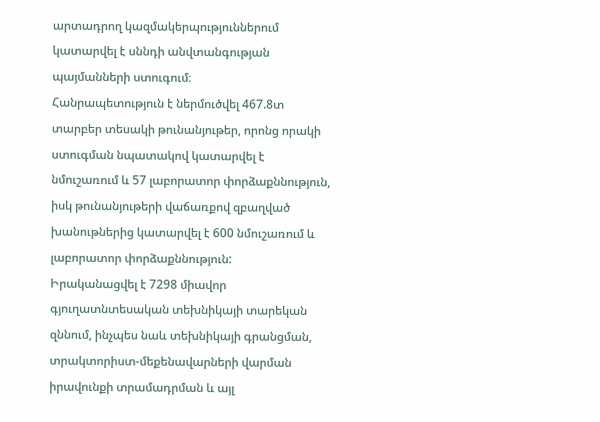արտադրող կազմակերպություններում կատարվել է սննդի անվտանգության պայմանների ստուգում։
Հանրապետություն է ներմուծվել 467.8տ տարբեր տեսակի թունանյութեր, որոնց որակի ստուգման նպատակով կատարվել է նմուշառում և 57 լաբորատոր փորձաքննություն, իսկ թունանյութերի վաճառքով զբաղված խանութներից կատարվել է 600 նմուշառում և լաբորատոր փորձաքննություն:
Իրականացվել է 7298 միավոր գյուղատնտեսական տեխնիկայի տարեկան զննում, ինչպես նաև տեխնիկայի գրանցման, տրակտորիստ-մեքենավարների վարման իրավունքի տրամադրման և այլ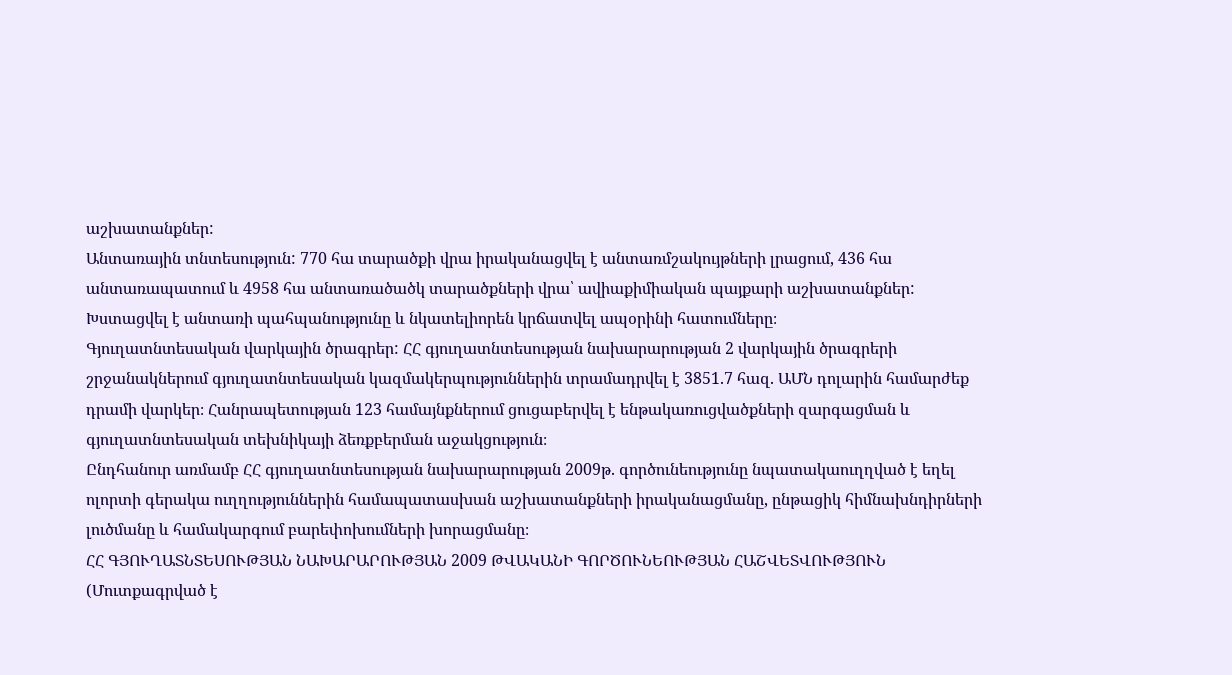աշխատանքներ:
Անտառային տնտեսություն: 770 հա տարածքի վրա իրականացվել է անտառմշակույթների լրացում, 436 հա անտառապատում և 4958 հա անտառածածկ տարածքների վրա՝ ավիաքիմիական պայքարի աշխատանքներ: Խստացվել է անտառի պահպանությունը և նկատելիորեն կրճատվել ապօրինի հատումները։
Գյուղատնտեսական վարկային ծրագրեր: ՀՀ գյուղատնտեսության նախարարության 2 վարկային ծրագրերի շրջանակներում գյուղատնտեսական կազմակերպություններին տրամադրվել է 3851.7 հազ. ԱՄՆ դոլարին համարժեք դրամի վարկեր։ Հանրապետության 123 համայնքներում ցուցաբերվել է ենթակառուցվածքների զարգացման և գյուղատնտեսական տեխնիկայի ձեռքբերման աջակցություն։
Ընդհանուր առմամբ ՀՀ գյուղատնտեսության նախարարության 2009թ. գործունեությունը նպատակաուղղված է եղել ոլորտի գերակա ուղղություններին համապատասխան աշխատանքների իրականացմանը, ընթացիկ հիմնախնդիրների լուծմանը և համակարգում բարեփոխումների խորացմանը։
ՀՀ ԳՅՈՒՂԱՏՆՏԵՍՈՒԹՅԱՆ ՆԱԽԱՐԱՐՈՒԹՅԱՆ 2009 ԹՎԱԿԱՆԻ ԳՈՐԾՈՒՆԵՈՒԹՅԱՆ ՀԱՇՎԵՏՎՈՒԹՅՈՒՆ (Մուտքագրված է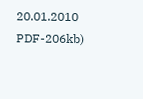20.01.2010 PDF-206kb)